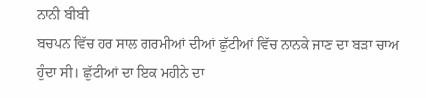ਨਾਨੀ ਬੀਬੀ
ਬਚਪਨ ਵਿੱਚ ਹਰ ਸਾਲ ਗਰਮੀਆਂ ਦੀਆਂ ਛੁੱਟੀਆਂ ਵਿੱਚ ਨਾਨਕੇ ਜਾਣ ਦਾ ਬੜਾ ਚਾਅ ਹੁੰਦਾ ਸੀ। ਛੁੱਟੀਆਂ ਦਾ ਇਕ ਮਹੀਨੇ ਦਾ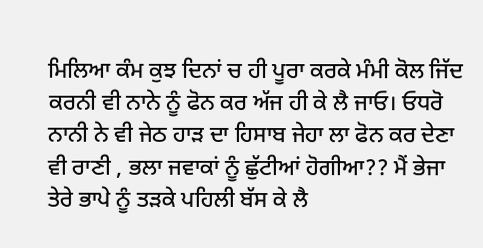ਮਿਲਿਆ ਕੰਮ ਕੁਝ ਦਿਨਾਂ ਚ ਹੀ ਪੂਰਾ ਕਰਕੇ ਮੰਮੀ ਕੋਲ ਜਿੱਦ ਕਰਨੀ ਵੀ ਨਾਨੇ ਨੂੰ ਫੋਨ ਕਰ ਅੱਜ ਹੀ ਕੇ ਲੈ ਜਾਓ। ਓਧਰੋ ਨਾਨੀ ਨੇ ਵੀ ਜੇਠ ਹਾੜ ਦਾ ਹਿਸਾਬ ਜੇਹਾ ਲਾ ਫੋਨ ਕਰ ਦੇਣਾ ਵੀ ਰਾਣੀ , ਭਲਾ ਜਵਾਕਾਂ ਨੂੰ ਛੁੱਟੀਆਂ ਹੋਗੀਆ?? ਮੈਂ ਭੇਜਾ ਤੇਰੇ ਭਾਪੇ ਨੂੰ ਤੜਕੇ ਪਹਿਲੀ ਬੱਸ ਕੇ ਲੈ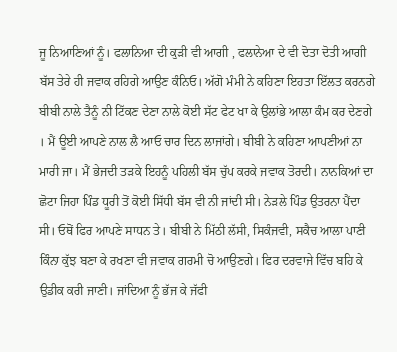ਜੂ ਨਿਆਣਿਆਂ ਨੂੰ। ਫਲਾਨਿਆ ਦੀ ਕੁੜੀ ਵੀ ਆਗੀ , ਫਲਾਨੇਆ ਦੇ ਵੀ ਦੋਤਾ ਦੋਤੀ ਆਗੀ ਬੱਸ ਤੇਰੇ ਹੀ ਜਵਾਕ ਰਹਿਗੇ ਆਉਣ ਕੰਨਿਓ। ਅੱਗੋ ਮੰਮੀ ਨੇ ਕਹਿਣਾ ਇਹਤਾ ਇੱਲਤ ਕਰਨਗੇ ਬੀਬੀ ਨਾਲੇ ਤੈਨੂੰ ਨੀ ਟਿੱਕਣ ਦੇਣਾ ਨਾਲੇ ਕੋਈ ਸੱਟ ਫੇਟ ਖਾ ਕੇ ਉਲਾਂਭੇ ਆਲਾ ਕੰਮ ਕਰ ਦੇਣਗੇ । ਮੈਂ ਊਈ ਆਪਣੇ ਨਾਲ ਲੈ ਆਓ ਚਾਰ ਦਿਨ ਲਾਜਾਂਗੇ। ਬੀਬੀ ਨੇ ਕਹਿਣਾ ਆਪਣੀਆਂ ਨਾ ਮਾਰੀ ਜਾ। ਮੈਂ ਭੇਜਦੀ ਤੜਕੇ ਇਹਨੂੰ ਪਹਿਲੀ ਬੱਸ ਚੁੱਪ ਕਰਕੇ ਜਵਾਕ ਤੋਰਦੀ। ਨਾਨਕਿਆਂ ਦਾ ਛੋਟਾ ਜਿਹਾ ਪਿੰਡ ਧੂਰੀ ਤੋਂ ਕੋਈ ਸਿੱਧੀ ਬੱਸ ਵੀ ਨੀ ਜਾਂਦੀ ਸੀ। ਨੇੜਲੇ ਪਿੰਡ ਉਤਰਨਾ ਪੈਂਦਾ ਸੀ। ਓਥੋਂ ਫਿਰ ਆਪਣੇ ਸਾਧਨ ਤੇ। ਬੀਬੀ ਨੇ ਮਿੱਠੀ ਲੱਸੀ, ਸਿਕੰਜਵੀ, ਸਕੈਚ ਆਲਾ ਪਾਣੀ ਕਿੰਨਾ ਕੁੱਝ ਬਣਾ ਕੇ ਰਖਣਾ ਵੀ ਜਵਾਕ ਗਰਮੀ ਚੋ ਆਉਣਗੇ। ਫਿਰ ਦਰਵਾਜੇ ਵਿੱਚ ਬਹਿ ਕੇ ਉਡੀਕ ਕਰੀ ਜਾਣੀ। ਜਾਂਦਿਆ ਨੂੰ ਭੱਜ ਕੇ ਜੱਫੀ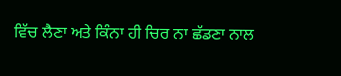ਵਿੱਚ ਲੈਣਾ ਅਤੇ ਕਿੰਨਾ ਹੀ ਚਿਰ ਨਾ ਛੱਡਣਾ ਨਾਲ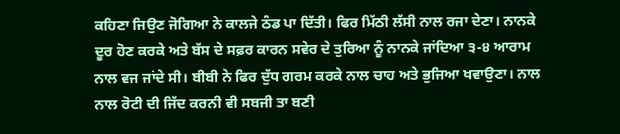ਕਹਿਣਾ ਜਿਉਣ ਜੋਗਿਆ ਨੇ ਕਾਲਜੇ ਠੰਡ ਪਾ ਦਿੱਤੀ। ਫਿਰ ਮਿੱਠੀ ਲੱਸੀ ਨਾਲ ਰਜਾ ਦੇਣਾ। ਨਾਨਕੇ ਦੂਰ ਹੋਣ ਕਰਕੇ ਅਤੇ ਬੱਸ ਦੇ ਸਫ਼ਰ ਕਾਰਨ ਸਵੇਰ ਦੇ ਤੁਰਿਆ ਨੂੰ ਨਾਨਕੇ ਜਾਂਦਿਆ ੩-੪ ਆਰਾਮ ਨਾਲ ਵਜ ਜਾਂਦੇ ਸੀ। ਬੀਬੀ ਨੇ ਫਿਰ ਦੁੱਧ ਗਰਮ ਕਰਕੇ ਨਾਲ ਚਾਹ ਅਤੇ ਭੁਜਿਆ ਖਵਾਉਣਾ। ਨਾਲ ਨਾਲ ਰੋਟੀ ਦੀ ਜਿੱਦ ਕਰਨੀ ਵੀ ਸਬਜੀ ਤਾ ਬਣੀ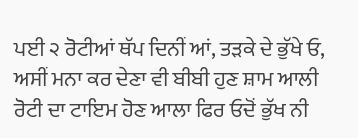ਪਈ ੨ ਰੋਟੀਆਂ ਥੱਪ ਦਿਨੀਂ ਆਂ, ਤੜਕੇ ਦੇ ਭੁੱਖੇ ਓ, ਅਸੀਂ ਮਨਾ ਕਰ ਦੇਣਾ ਵੀ ਬੀਬੀ ਹੁਣ ਸ਼ਾਮ ਆਲੀ ਰੋਟੀ ਦਾ ਟਾਇਮ ਹੋਣ ਆਲਾ ਫਿਰ ਓਦੋਂ ਭੁੱਖ ਨੀ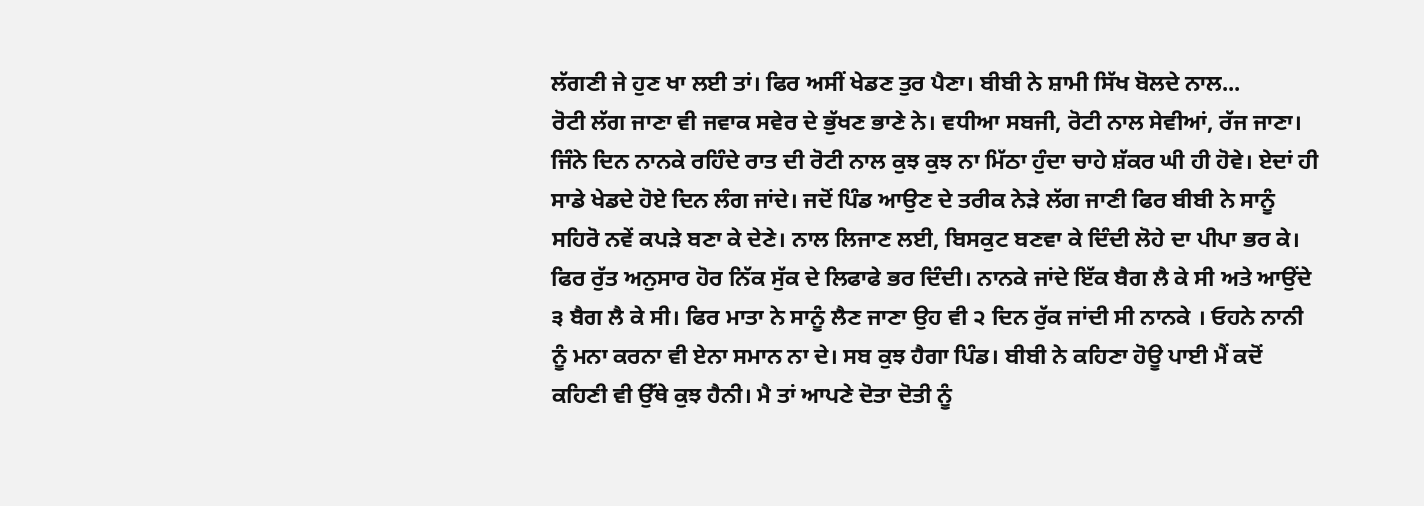ਲੱਗਣੀ ਜੇ ਹੁਣ ਖਾ ਲਈ ਤਾਂ। ਫਿਰ ਅਸੀਂ ਖੇਡਣ ਤੁਰ ਪੈਣਾ। ਬੀਬੀ ਨੇ ਸ਼ਾਮੀ ਸਿੱਖ ਬੋਲਦੇ ਨਾਲ...
ਰੋਟੀ ਲੱਗ ਜਾਣਾ ਵੀ ਜਵਾਕ ਸਵੇਰ ਦੇ ਭੁੱਖਣ ਭਾਣੇ ਨੇ। ਵਧੀਆ ਸਬਜੀ, ਰੋਟੀ ਨਾਲ ਸੇਵੀਆਂ, ਰੱਜ ਜਾਣਾ। ਜਿੰਨੇ ਦਿਨ ਨਾਨਕੇ ਰਹਿੰਦੇ ਰਾਤ ਦੀ ਰੋਟੀ ਨਾਲ ਕੁਝ ਕੁਝ ਨਾ ਮਿੱਠਾ ਹੁੰਦਾ ਚਾਹੇ ਸ਼ੱਕਰ ਘੀ ਹੀ ਹੋਵੇ। ਏਦਾਂ ਹੀ ਸਾਡੇ ਖੇਡਦੇ ਹੋਏ ਦਿਨ ਲੰਗ ਜਾਂਦੇ। ਜਦੋਂ ਪਿੰਡ ਆਉਣ ਦੇ ਤਰੀਕ ਨੇੜੇ ਲੱਗ ਜਾਣੀ ਫਿਰ ਬੀਬੀ ਨੇ ਸਾਨੂੰ ਸਹਿਰੋ ਨਵੇਂ ਕਪੜੇ ਬਣਾ ਕੇ ਦੇਣੇ। ਨਾਲ ਲਿਜਾਣ ਲਈ, ਬਿਸਕੁਟ ਬਣਵਾ ਕੇ ਦਿੰਦੀ ਲੋਹੇ ਦਾ ਪੀਪਾ ਭਰ ਕੇ। ਫਿਰ ਰੁੱਤ ਅਨੁਸਾਰ ਹੋਰ ਨਿੱਕ ਸੁੱਕ ਦੇ ਲਿਫਾਫੇ ਭਰ ਦਿੰਦੀ। ਨਾਨਕੇ ਜਾਂਦੇ ਇੱਕ ਬੈਗ ਲੈ ਕੇ ਸੀ ਅਤੇ ਆਉਂਦੇ ੩ ਬੈਗ ਲੈ ਕੇ ਸੀ। ਫਿਰ ਮਾਤਾ ਨੇ ਸਾਨੂੰ ਲੈਣ ਜਾਣਾ ਉਹ ਵੀ ੨ ਦਿਨ ਰੁੱਕ ਜਾਂਦੀ ਸੀ ਨਾਨਕੇ । ਓਹਨੇ ਨਾਨੀ ਨੂੰ ਮਨਾ ਕਰਨਾ ਵੀ ਏਨਾ ਸਮਾਨ ਨਾ ਦੇ। ਸਬ ਕੁਝ ਹੈਗਾ ਪਿੰਡ। ਬੀਬੀ ਨੇ ਕਹਿਣਾ ਹੋਊ ਪਾਈ ਮੈਂ ਕਦੋਂ ਕਹਿਣੀ ਵੀ ਉੱਥੇ ਕੁਝ ਹੈਨੀ। ਮੈ ਤਾਂ ਆਪਣੇ ਦੋਤਾ ਦੋਤੀ ਨੂੰ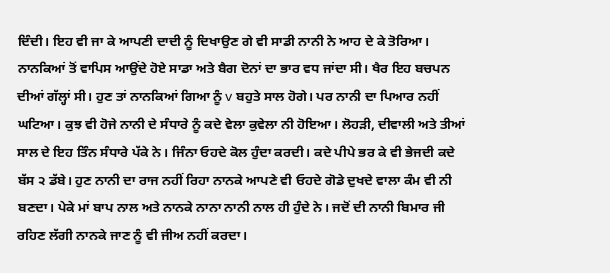ਦਿੰਦੀ। ਇਹ ਵੀ ਜਾ ਕੇ ਆਪਣੀ ਦਾਦੀ ਨੂੰ ਦਿਖਾਉਣ ਗੇ ਵੀ ਸਾਡੀ ਨਾਨੀ ਨੇ ਆਹ ਦੇ ਕੇ ਤੋਰਿਆ। ਨਾਨਕਿਆਂ ਤੋਂ ਵਾਪਿਸ ਆਉਂਦੇ ਹੋਏ ਸਾਡਾ ਅਤੇ ਬੈਗ ਦੋਨਾਂ ਦਾ ਭਾਰ ਵਧ ਜਾਂਦਾ ਸੀ। ਖੈਰ ਇਹ ਬਚਪਨ ਦੀਆਂ ਗੱਲ੍ਹਾਂ ਸੀ। ਹੁਣ ਤਾਂ ਨਾਨਕਿਆਂ ਗਿਆ ਨੂੰ v ਬਹੁਤੇ ਸਾਲ ਹੋਗੇ। ਪਰ ਨਾਨੀ ਦਾ ਪਿਆਰ ਨਹੀਂ ਘਟਿਆ। ਕੁਝ ਵੀ ਹੋਜੇ ਨਾਨੀ ਦੇ ਸੰਧਾਰੇ ਨੂੰ ਕਦੇ ਵੇਲਾ ਕੁਵੇਲਾ ਨੀ ਹੋਇਆ। ਲੋਹੜੀ, ਦੀਵਾਲੀ ਅਤੇ ਤੀਆਂ ਸਾਲ ਦੇ ਇਹ ਤਿੰਨ ਸੰਧਾਰੇ ਪੱਕੇ ਨੇ। ਜਿੰਨਾ ਓਹਦੇ ਕੋਲ ਹੁੰਦਾ ਕਰਦੀ। ਕਦੇ ਪੀਪੇ ਭਰ ਕੇ ਵੀ ਭੇਜਦੀ ਕਦੇ ਬੱਸ ੨ ਡੱਬੇ। ਹੁਣ ਨਾਨੀ ਦਾ ਰਾਜ ਨਹੀਂ ਰਿਹਾ ਨਾਨਕੇ ਆਪਣੇ ਵੀ ਓਹਦੇ ਗੋਡੇ ਦੁਖਦੇ ਵਾਲਾ ਕੰਮ ਵੀ ਨੀ ਬਣਦਾ। ਪੇਕੇ ਮਾਂ ਬਾਪ ਨਾਲ ਅਤੇ ਨਾਨਕੇ ਨਾਨਾ ਨਾਨੀ ਨਾਲ ਹੀ ਹੁੰਦੇ ਨੇ। ਜਦੋਂ ਦੀ ਨਾਨੀ ਬਿਮਾਰ ਜੀ ਰਹਿਣ ਲੱਗੀ ਨਾਨਕੇ ਜਾਣ ਨੂੰ ਵੀ ਜੀਅ ਨਹੀਂ ਕਰਦਾ।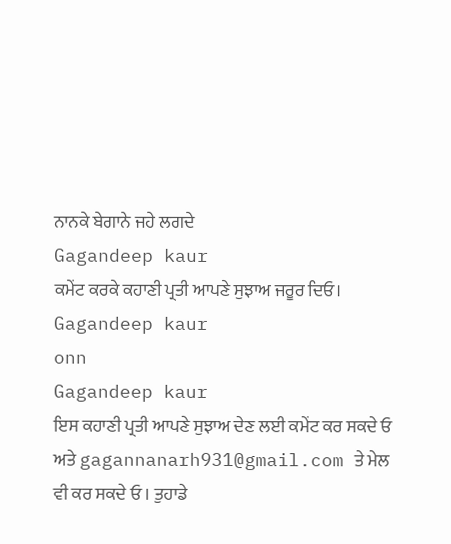ਨਾਨਕੇ ਬੇਗਾਨੇ ਜਹੇ ਲਗਦੇ
Gagandeep kaur
ਕਮੇਂਟ ਕਰਕੇ ਕਹਾਣੀ ਪ੍ਰਤੀ ਆਪਣੇ ਸੁਝਾਅ ਜਰੂਰ ਦਿਓ।
Gagandeep kaur
onn
Gagandeep kaur
ਇਸ ਕਹਾਣੀ ਪ੍ਰਤੀ ਆਪਣੇ ਸੁਝਾਅ ਦੇਣ ਲਈ ਕਮੇਂਟ ਕਰ ਸਕਦੇ ਓ ਅਤੇ gagannanarh931@gmail.com ਤੇ ਮੇਲ ਵੀ ਕਰ ਸਕਦੇ ਓ । ਤੁਹਾਡੇ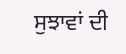ਸੁਝਾਵਾਂ ਦੀ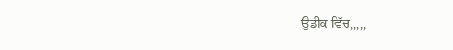ਉਡੀਕ ਵਿੱਚ,,,,,